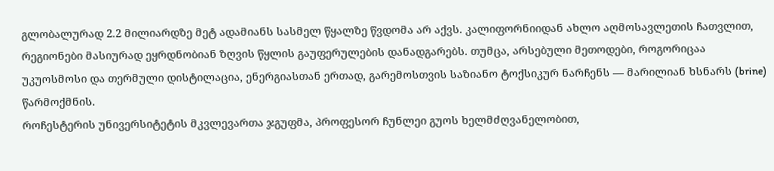გლობალურად 2.2 მილიარდზე მეტ ადამიანს სასმელ წყალზე წვდომა არ აქვს. კალიფორნიიდან ახლო აღმოსავლეთის ჩათვლით, რეგიონები მასიურად ეყრდნობიან ზღვის წყლის გაუფერულების დანადგარებს. თუმცა, არსებული მეთოდები, როგორიცაა უკუოსმოსი და თერმული დისტილაცია, ენერგიასთან ერთად, გარემოსთვის საზიანო ტოქსიკურ ნარჩენს — მარილიან ხსნარს (brine) წარმოქმნის.
როჩესტერის უნივერსიტეტის მკვლევართა ჯგუფმა, პროფესორ ჩუნლეი გუოს ხელმძღვანელობით,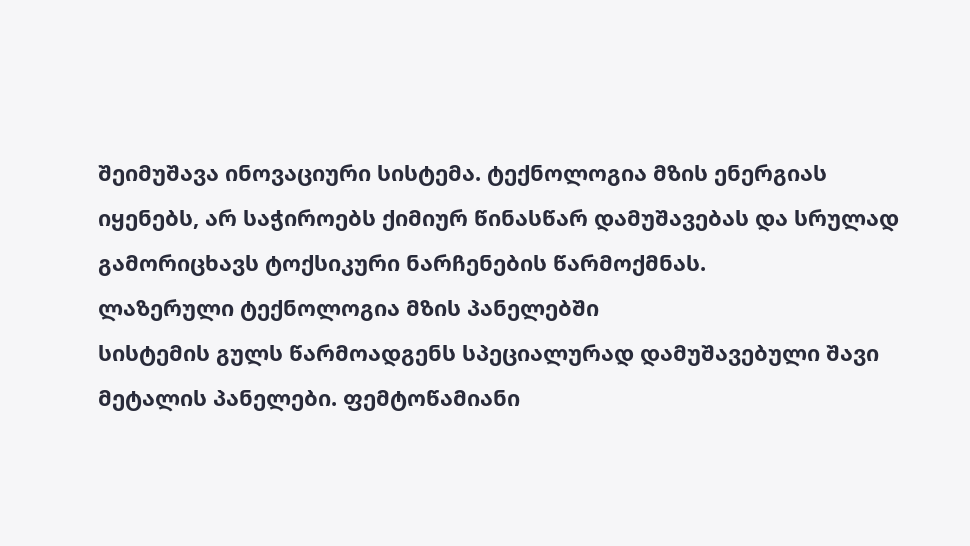შეიმუშავა ინოვაციური სისტემა. ტექნოლოგია მზის ენერგიას იყენებს, არ საჭიროებს ქიმიურ წინასწარ დამუშავებას და სრულად გამორიცხავს ტოქსიკური ნარჩენების წარმოქმნას.
ლაზერული ტექნოლოგია მზის პანელებში
სისტემის გულს წარმოადგენს სპეციალურად დამუშავებული შავი მეტალის პანელები. ფემტოწამიანი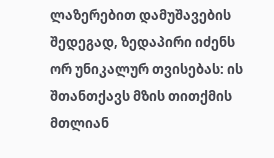ლაზერებით დამუშავების შედეგად, ზედაპირი იძენს ორ უნიკალურ თვისებას: ის შთანთქავს მზის თითქმის მთლიან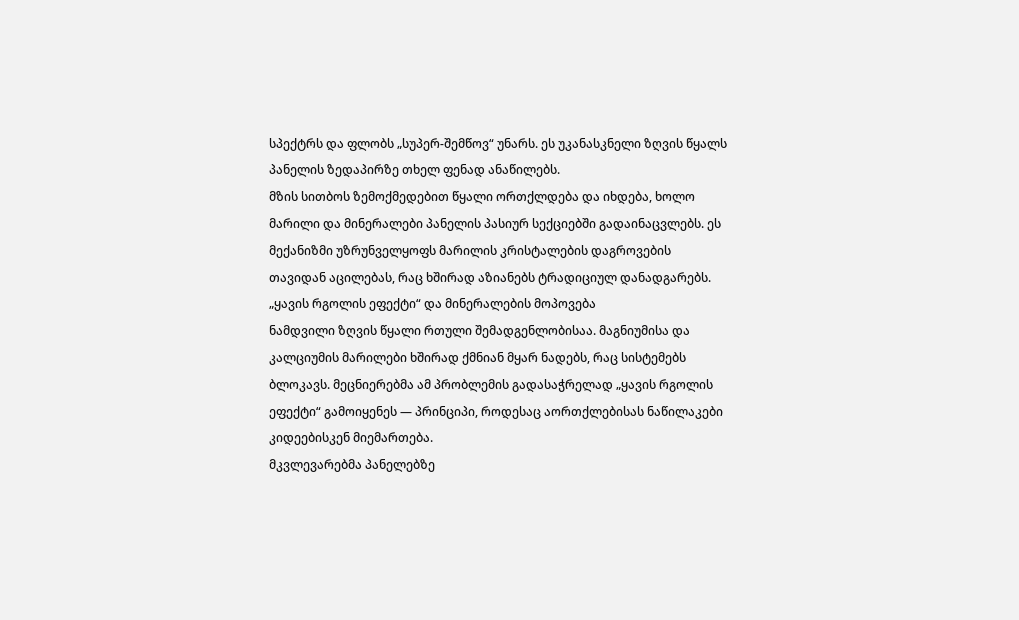სპექტრს და ფლობს „სუპერ-შემწოვ“ უნარს. ეს უკანასკნელი ზღვის წყალს პანელის ზედაპირზე თხელ ფენად ანაწილებს.
მზის სითბოს ზემოქმედებით წყალი ორთქლდება და იხდება, ხოლო მარილი და მინერალები პანელის პასიურ სექციებში გადაინაცვლებს. ეს მექანიზმი უზრუნველყოფს მარილის კრისტალების დაგროვების თავიდან აცილებას, რაც ხშირად აზიანებს ტრადიციულ დანადგარებს.
„ყავის რგოლის ეფექტი“ და მინერალების მოპოვება
ნამდვილი ზღვის წყალი რთული შემადგენლობისაა. მაგნიუმისა და კალციუმის მარილები ხშირად ქმნიან მყარ ნადებს, რაც სისტემებს ბლოკავს. მეცნიერებმა ამ პრობლემის გადასაჭრელად „ყავის რგოლის ეფექტი“ გამოიყენეს — პრინციპი, როდესაც აორთქლებისას ნაწილაკები კიდეებისკენ მიემართება.
მკვლევარებმა პანელებზე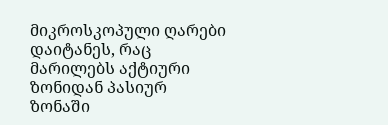მიკროსკოპული ღარები დაიტანეს, რაც მარილებს აქტიური ზონიდან პასიურ ზონაში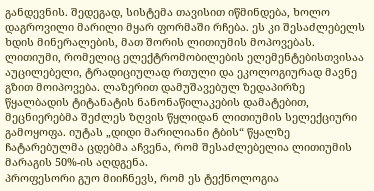განდევნის. შედეგად, სისტემა თავისით იწმინდება, ხოლო დაგროვილი მარილი მყარ ფორმაში რჩება. ეს კი შესაძლებელს ხდის მინერალების, მათ შორის ლითიუმის მოპოვებას.
ლითიუმი, რომელიც ელექტრომობილების ელემენტებისთვისაა აუცილებელი, ტრადიციულად რთული და ეკოლოგიურად მავნე გზით მოიპოვება. ლაზერით დამუშავებულ ზედაპირზე წყალბადის ტიტანატის ნანონაწილაკების დამატებით, მეცნიერებმა შეძლეს ზღვის წყლიდან ლითიუმის სელექციური გამოყოფა. იუტას „დიდი მარილიანი ტბის“ წყალზე ჩატარებულმა ცდებმა აჩვენა, რომ შესაძლებელია ლითიუმის მარაგის 50%-ის აღდგენა.
პროფესორი გუო მიიჩნევს, რომ ეს ტექნოლოგია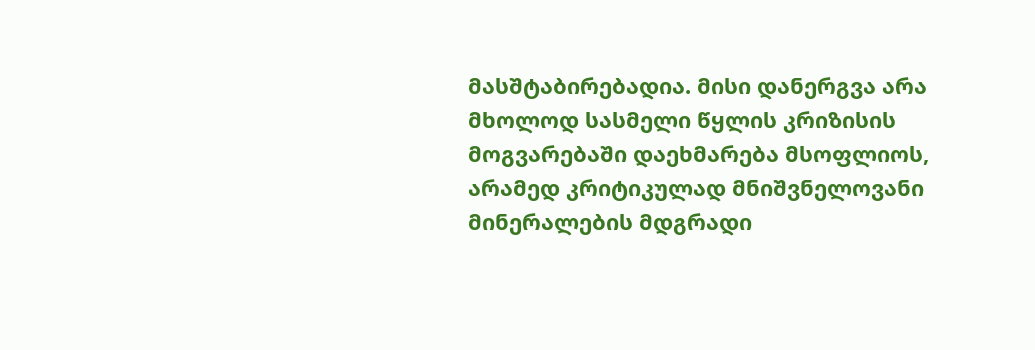მასშტაბირებადია. მისი დანერგვა არა მხოლოდ სასმელი წყლის კრიზისის მოგვარებაში დაეხმარება მსოფლიოს, არამედ კრიტიკულად მნიშვნელოვანი მინერალების მდგრადი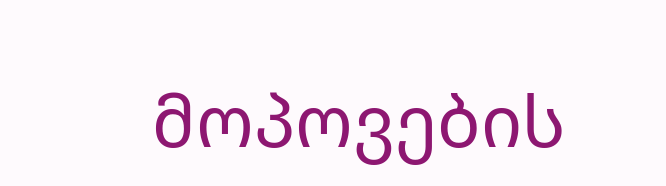მოპოვების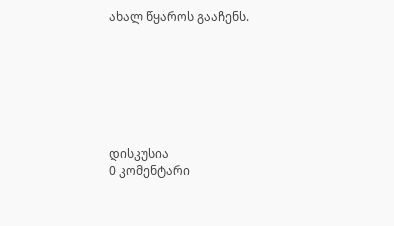ახალ წყაროს გააჩენს.







დისკუსია
0 კომენტარი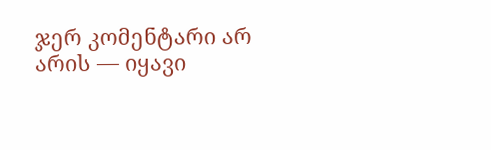ჯერ კომენტარი არ არის — იყავი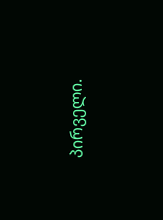პირველი.